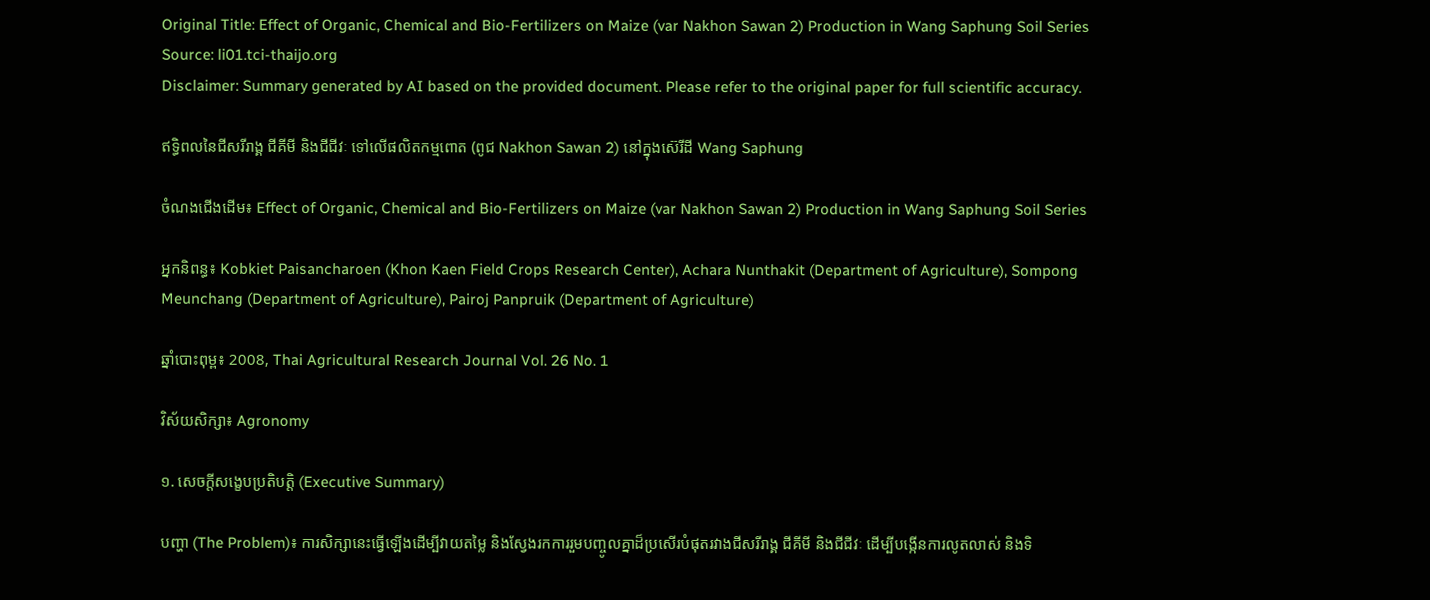Original Title: Effect of Organic, Chemical and Bio-Fertilizers on Maize (var Nakhon Sawan 2) Production in Wang Saphung Soil Series
Source: li01.tci-thaijo.org
Disclaimer: Summary generated by AI based on the provided document. Please refer to the original paper for full scientific accuracy.

ឥទ្ធិពលនៃជីសរីរាង្គ ជីគីមី និងជីជីវៈ ទៅលើផលិតកម្មពោត (ពូជ Nakhon Sawan 2) នៅក្នុងស៊េរីដី Wang Saphung

ចំណងជើងដើម៖ Effect of Organic, Chemical and Bio-Fertilizers on Maize (var Nakhon Sawan 2) Production in Wang Saphung Soil Series

អ្នកនិពន្ធ៖ Kobkiet Paisancharoen (Khon Kaen Field Crops Research Center), Achara Nunthakit (Department of Agriculture), Sompong Meunchang (Department of Agriculture), Pairoj Panpruik (Department of Agriculture)

ឆ្នាំបោះពុម្ព៖ 2008, Thai Agricultural Research Journal Vol. 26 No. 1

វិស័យសិក្សា៖ Agronomy

១. សេចក្តីសង្ខេបប្រតិបត្តិ (Executive Summary)

បញ្ហា (The Problem)៖ ការសិក្សានេះធ្វើឡើងដើម្បីវាយតម្លៃ និងស្វែងរកការរួមបញ្ចូលគ្នាដ៏ប្រសើរបំផុតរវាងជីសរីរាង្គ ជីគីមី និងជីជីវៈ ដើម្បីបង្កើនការលូតលាស់ និងទិ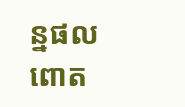ន្នផលពោត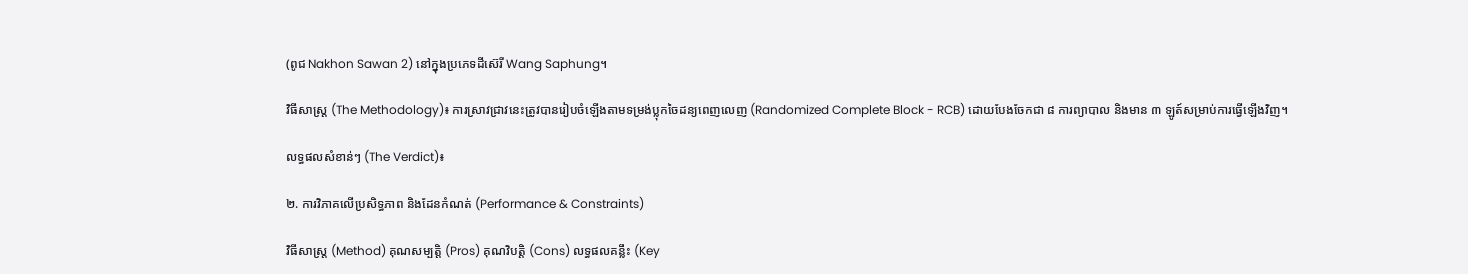(ពូជ Nakhon Sawan 2) នៅក្នុងប្រភេទដីស៊េរី Wang Saphung។

វិធីសាស្ត្រ (The Methodology)៖ ការស្រាវជ្រាវនេះត្រូវបានរៀបចំឡើងតាមទម្រង់ប្លុកចៃដន្យពេញលេញ (Randomized Complete Block - RCB) ដោយបែងចែកជា ៨ ការព្យាបាល និងមាន ៣ ឡូត៍សម្រាប់ការធ្វើឡើងវិញ។

លទ្ធផលសំខាន់ៗ (The Verdict)៖

២. ការវិភាគលើប្រសិទ្ធភាព និងដែនកំណត់ (Performance & Constraints)

វិធីសាស្ត្រ (Method) គុណសម្បត្តិ (Pros) គុណវិបត្តិ (Cons) លទ្ធផលគន្លឹះ (Key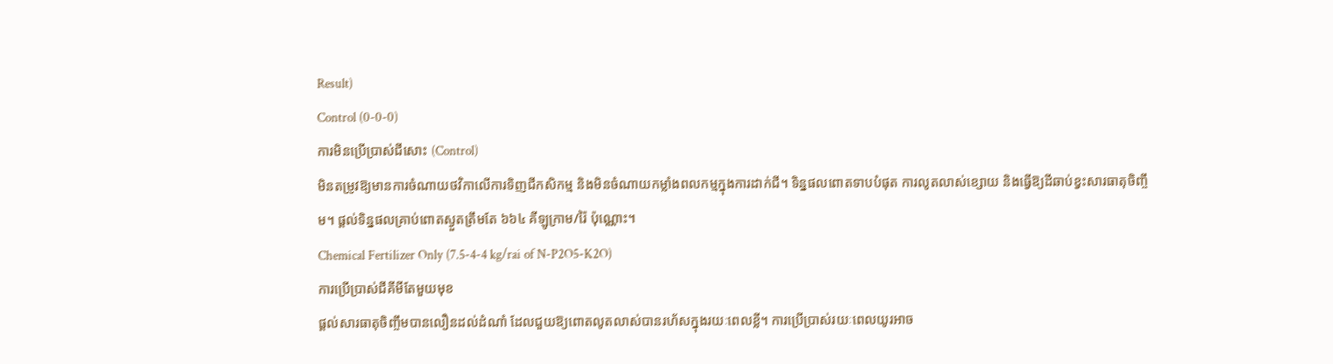Result)
Control (0-0-0)
ការមិនប្រើប្រាស់ជីសោះ (Control)
មិនតម្រូវឱ្យមានការចំណាយថវិកាលើការទិញជីកសិកម្ម និងមិនចំណាយកម្លាំងពលកម្មក្នុងការដាក់ជី។ ទិន្នផលពោតទាបបំផុត ការលូតលាស់ខ្សោយ និងធ្វើឱ្យដីឆាប់ខ្វះសារធាតុចិញ្ចឹម។ ផ្តល់ទិន្នផលគ្រាប់ពោតស្ងួតត្រឹមតែ ៦៦៤ គីឡូក្រាម/រ៉ៃ ប៉ុណ្ណោះ។
Chemical Fertilizer Only (7.5-4-4 kg/rai of N-P2O5-K2O)
ការប្រើប្រាស់ជីគីមីតែមួយមុខ
ផ្តល់សារធាតុចិញ្ចឹមបានលឿនដល់ដំណាំ ដែលជួយឱ្យពោតលូតលាស់បានរហ័សក្នុងរយៈពេលខ្លី។ ការប្រើប្រាស់រយៈពេលយូរអាច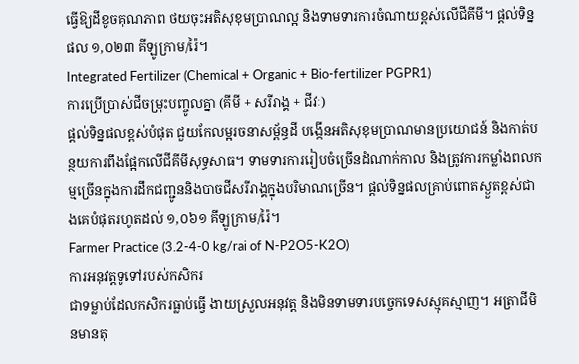ធ្វើឱ្យដីខូចគុណភាព ថយចុះអតិសុខុមប្រាណល្អ និងទាមទារការចំណាយខ្ពស់លើជីគីមី។ ផ្តល់ទិន្នផល ១,០២៣ គីឡូក្រាម/រ៉ៃ។
Integrated Fertilizer (Chemical + Organic + Bio-fertilizer PGPR1)
ការប្រើប្រាស់ជីចម្រុះបញ្ចូលគ្នា (គីមី + សរីរាង្គ + ជីវៈ)
ផ្តល់ទិន្នផលខ្ពស់បំផុត ជួយកែលម្អរចនាសម្ព័ន្ធដី បង្កើនអតិសុខុមប្រាណមានប្រយោជន៍ និងកាត់បន្ថយការពឹងផ្អែកលើជីគីមីសុទ្ធសាធ។ ទាមទារការរៀបចំច្រើនដំណាក់កាល និងត្រូវការកម្លាំងពលកម្មច្រើនក្នុងការដឹកជញ្ជូននិងបាចជីសរីរាង្គក្នុងបរិមាណច្រើន។ ផ្តល់ទិន្នផលគ្រាប់ពោតស្ងួតខ្ពស់ជាងគេបំផុតរហូតដល់ ១,០៦១ គីឡូក្រាម/រ៉ៃ។
Farmer Practice (3.2-4-0 kg/rai of N-P2O5-K2O)
ការអនុវត្តទូទៅរបស់កសិករ
ជាទម្លាប់ដែលកសិករធ្លាប់ធ្វើ ងាយស្រួលអនុវត្ត និងមិនទាមទារបច្ចេកទេសស្មុគស្មាញ។ អត្រាជីមិនមានតុ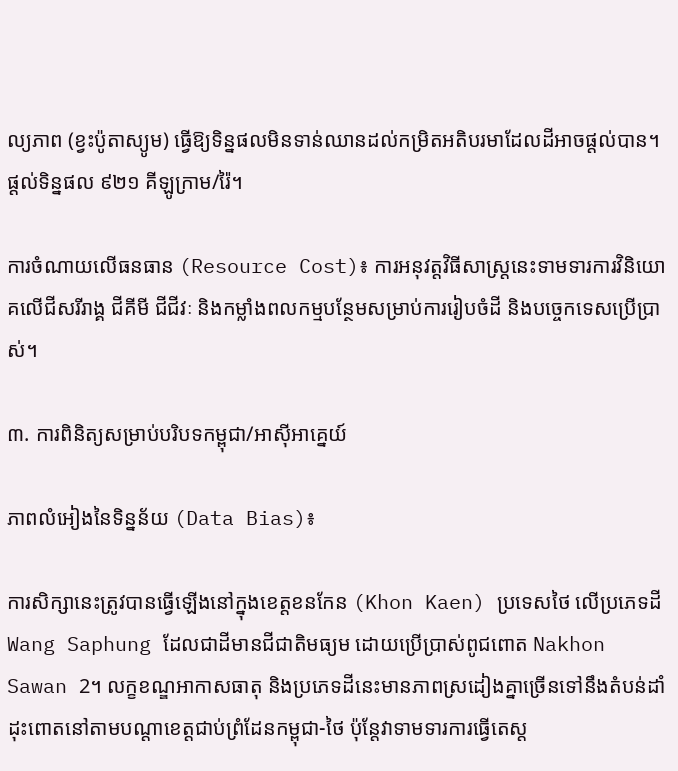ល្យភាព (ខ្វះប៉ូតាស្យូម) ធ្វើឱ្យទិន្នផលមិនទាន់ឈានដល់កម្រិតអតិបរមាដែលដីអាចផ្តល់បាន។ ផ្តល់ទិន្នផល ៩២១ គីឡូក្រាម/រ៉ៃ។

ការចំណាយលើធនធាន (Resource Cost)៖ ការអនុវត្តវិធីសាស្ត្រនេះទាមទារការវិនិយោគលើជីសរីរាង្គ ជីគីមី ជីជីវៈ និងកម្លាំងពលកម្មបន្ថែមសម្រាប់ការរៀបចំដី និងបច្ចេកទេសប្រើប្រាស់។

៣. ការពិនិត្យសម្រាប់បរិបទកម្ពុជា/អាស៊ីអាគ្នេយ៍

ភាពលំអៀងនៃទិន្នន័យ (Data Bias)៖

ការសិក្សានេះត្រូវបានធ្វើឡើងនៅក្នុងខេត្តខនកែន (Khon Kaen) ប្រទេសថៃ លើប្រភេទដី Wang Saphung ដែលជាដីមានជីជាតិមធ្យម ដោយប្រើប្រាស់ពូជពោត Nakhon Sawan 2។ លក្ខខណ្ឌអាកាសធាតុ និងប្រភេទដីនេះមានភាពស្រដៀងគ្នាច្រើនទៅនឹងតំបន់ដាំដុះពោតនៅតាមបណ្តាខេត្តជាប់ព្រំដែនកម្ពុជា-ថៃ ប៉ុន្តែវាទាមទារការធ្វើតេស្ត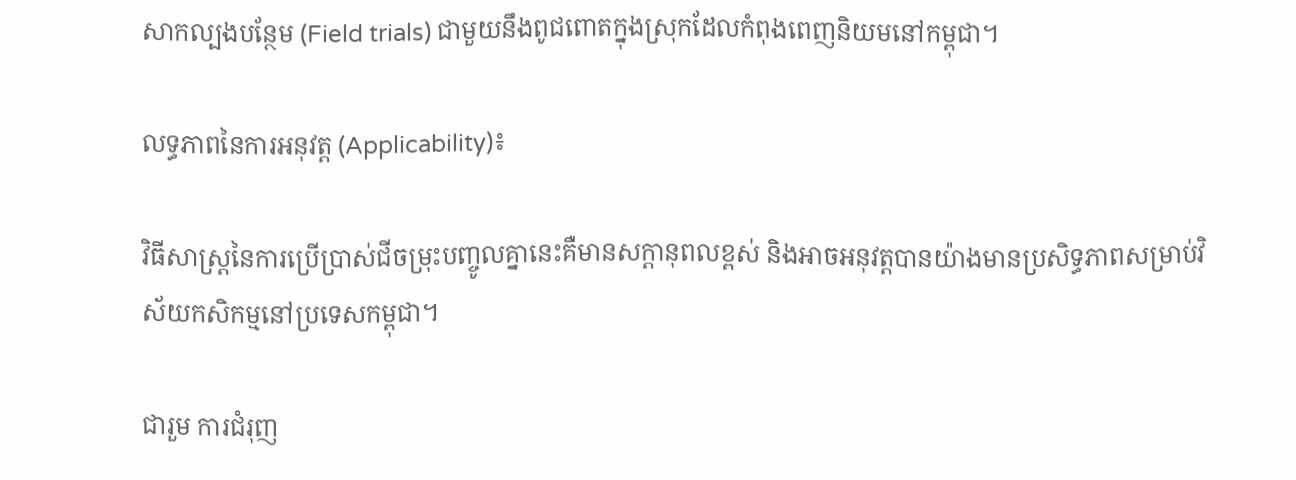សាកល្បងបន្ថែម (Field trials) ជាមួយនឹងពូជពោតក្នុងស្រុកដែលកំពុងពេញនិយមនៅកម្ពុជា។

លទ្ធភាពនៃការអនុវត្ត (Applicability)៖

វិធីសាស្ត្រនៃការប្រើប្រាស់ជីចម្រុះបញ្ចូលគ្នានេះគឺមានសក្តានុពលខ្ពស់ និងអាចអនុវត្តបានយ៉ាងមានប្រសិទ្ធភាពសម្រាប់វិស័យកសិកម្មនៅប្រទេសកម្ពុជា។

ជារួម ការជំរុញ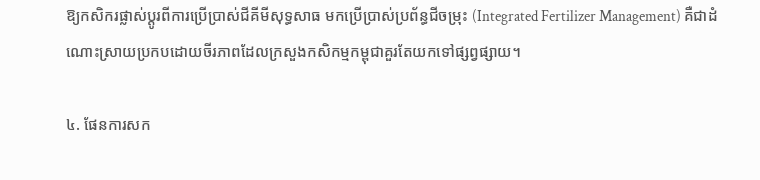ឱ្យកសិករផ្លាស់ប្តូរពីការប្រើប្រាស់ជីគីមីសុទ្ធសាធ មកប្រើប្រាស់ប្រព័ន្ធជីចម្រុះ (Integrated Fertilizer Management) គឺជាដំណោះស្រាយប្រកបដោយចីរភាពដែលក្រសួងកសិកម្មកម្ពុជាគួរតែយកទៅផ្សព្វផ្សាយ។

៤. ផែនការសក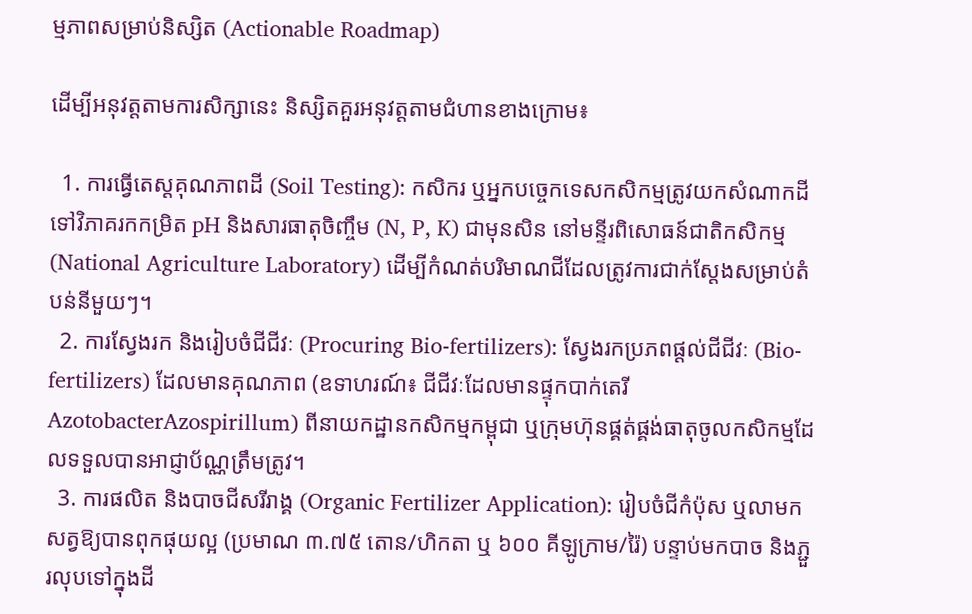ម្មភាពសម្រាប់និស្សិត (Actionable Roadmap)

ដើម្បីអនុវត្តតាមការសិក្សានេះ និស្សិតគួរអនុវត្តតាមជំហានខាងក្រោម៖

  1. ការធ្វើតេស្តគុណភាពដី (Soil Testing): កសិករ ឬអ្នកបច្ចេកទេសកសិកម្មត្រូវយកសំណាកដីទៅវិភាគរកកម្រិត pH និងសារធាតុចិញ្ចឹម (N, P, K) ជាមុនសិន នៅមន្ទីរពិសោធន៍ជាតិកសិកម្ម (National Agriculture Laboratory) ដើម្បីកំណត់បរិមាណជីដែលត្រូវការជាក់ស្តែងសម្រាប់តំបន់នីមួយៗ។
  2. ការស្វែងរក និងរៀបចំជីជីវៈ (Procuring Bio-fertilizers): ស្វែងរកប្រភពផ្តល់ជីជីវៈ (Bio-fertilizers) ដែលមានគុណភាព (ឧទាហរណ៍៖ ជីជីវៈដែលមានផ្ទុកបាក់តេរី AzotobacterAzospirillum) ពីនាយកដ្ឋានកសិកម្មកម្ពុជា ឬក្រុមហ៊ុនផ្គត់ផ្គង់ធាតុចូលកសិកម្មដែលទទួលបានអាជ្ញាប័ណ្ណត្រឹមត្រូវ។
  3. ការផលិត និងបាចជីសរីរាង្គ (Organic Fertilizer Application): រៀបចំជីកំប៉ុស ឬលាមកសត្វឱ្យបានពុកផុយល្អ (ប្រមាណ ៣.៧៥ តោន/ហិកតា ឬ ៦០០ គីឡូក្រាម/រ៉ៃ) បន្ទាប់មកបាច និងភ្ជួរលុបទៅក្នុងដី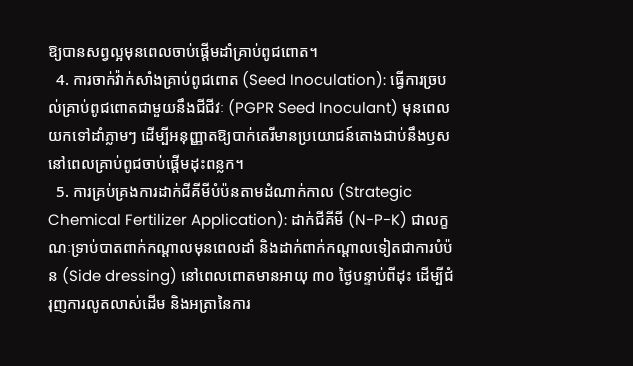ឱ្យបានសព្វល្អមុនពេលចាប់ផ្តើមដាំគ្រាប់ពូជពោត។
  4. ការចាក់វ៉ាក់សាំងគ្រាប់ពូជពោត (Seed Inoculation): ធ្វើការច្របល់គ្រាប់ពូជពោតជាមួយនឹងជីជីវៈ (PGPR Seed Inoculant) មុនពេលយកទៅដាំភ្លាមៗ ដើម្បីអនុញ្ញាតឱ្យបាក់តេរីមានប្រយោជន៍តោងជាប់នឹងឫសនៅពេលគ្រាប់ពូជចាប់ផ្តើមដុះពន្លក។
  5. ការគ្រប់គ្រងការដាក់ជីគីមីបំប៉នតាមដំណាក់កាល (Strategic Chemical Fertilizer Application): ដាក់ជីគីមី (N-P-K) ជាលក្ខណៈទ្រាប់បាតពាក់កណ្តាលមុនពេលដាំ និងដាក់ពាក់កណ្តាលទៀតជាការបំប៉ន (Side dressing) នៅពេលពោតមានអាយុ ៣០ ថ្ងៃបន្ទាប់ពីដុះ ដើម្បីជំរុញការលូតលាស់ដើម និងអត្រានៃការ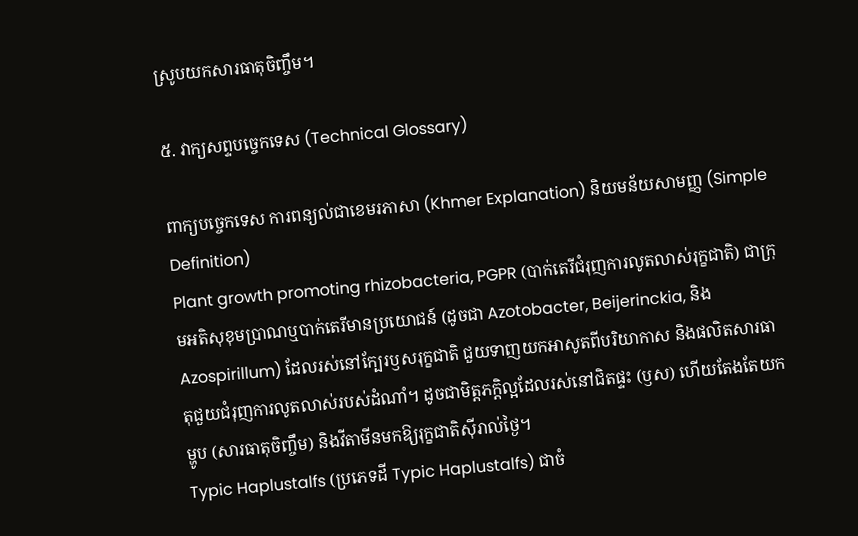ស្រូបយកសារធាតុចិញ្ចឹម។

៥. វាក្យសព្ទបច្ចេកទេស (Technical Glossary)

ពាក្យបច្ចេកទេស ការពន្យល់ជាខេមរភាសា (Khmer Explanation) និយមន័យសាមញ្ញ (Simple Definition)
Plant growth promoting rhizobacteria, PGPR (បាក់តេរីជំរុញការលូតលាស់រុក្ខជាតិ) ជាក្រុមអតិសុខុមប្រាណឬបាក់តេរីមានប្រយោជន៍ (ដូចជា Azotobacter, Beijerinckia, និង Azospirillum) ដែលរស់នៅក្បែរឫសរុក្ខជាតិ ជួយទាញយកអាសូតពីបរិយាកាស និងផលិតសារធាតុជួយជំរុញការលូតលាស់របស់ដំណាំ។ ដូចជាមិត្តភក្តិល្អដែលរស់នៅជិតផ្ទះ (ឫស) ហើយតែងតែយកម្ហូប (សារធាតុចិញ្ចឹម) និងវីតាមីនមកឱ្យរុក្ខជាតិស៊ីរាល់ថ្ងៃ។
Typic Haplustalfs (ប្រភេទដី Typic Haplustalfs) ជាចំ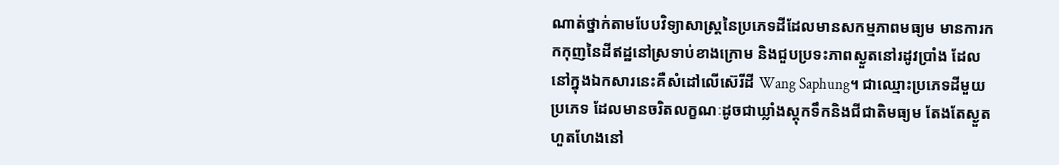ណាត់ថ្នាក់តាមបែបវិទ្យាសាស្ត្រនៃប្រភេទដីដែលមានសកម្មភាពមធ្យម មានការកកកុញនៃដីឥដ្ឋនៅស្រទាប់ខាងក្រោម និងជួបប្រទះភាពស្ងួតនៅរដូវប្រាំង ដែលនៅក្នុងឯកសារនេះគឺសំដៅលើស៊េរីដី Wang Saphung។ ជាឈ្មោះប្រភេទដីមួយប្រភេទ ដែលមានចរិតលក្ខណៈដូចជាឃ្លាំងស្តុកទឹកនិងជីជាតិមធ្យម តែងតែស្ងួតហួតហែងនៅ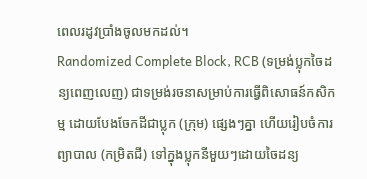ពេលរដូវប្រាំងចូលមកដល់។
Randomized Complete Block, RCB (ទម្រង់ប្លុកចៃដន្យពេញលេញ) ជាទម្រង់រចនាសម្រាប់ការធ្វើពិសោធន៍កសិកម្ម ដោយបែងចែកដីជាប្លុក (ក្រុម) ផ្សេងៗគ្នា ហើយរៀបចំការព្យាបាល (កម្រិតជី) ទៅក្នុងប្លុកនីមួយៗដោយចៃដន្យ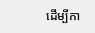ដើម្បីកា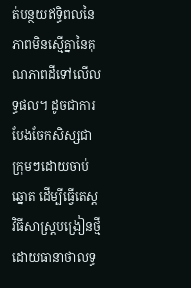ត់បន្ថយឥទ្ធិពលនៃភាពមិនស្មើគ្នានៃគុណភាពដីទៅលើលទ្ធផល។ ដូចជាការបែងចែកសិស្សជាក្រុមៗដោយចាប់ឆ្នោត ដើម្បីធ្វើតេស្តវិធីសាស្ត្របង្រៀនថ្មី ដោយធានាថាលទ្ធ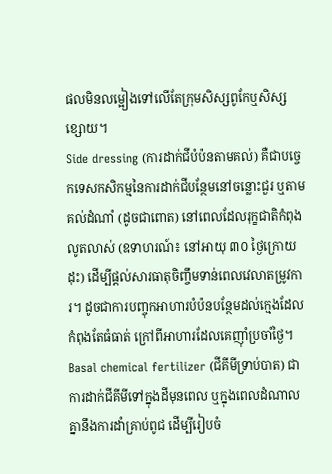ផលមិនលម្អៀងទៅលើតែក្រុមសិស្សពូកែឬសិស្សខ្សោយ។
Side dressing (ការដាក់ជីបំប៉នតាមគល់) គឺជាបច្ចេកទេសកសិកម្មនៃការដាក់ជីបន្ថែមនៅចន្លោះជួរ ឬតាមគល់ដំណាំ (ដូចជាពោត) នៅពេលដែលរុក្ខជាតិកំពុងលូតលាស់ (ឧទាហរណ៍៖ នៅអាយុ ៣០ ថ្ងៃក្រោយដុះ) ដើម្បីផ្តល់សារធាតុចិញ្ចឹមទាន់ពេលវេលាតម្រូវការ។ ដូចជាការបញ្ចុកអាហារបំប៉នបន្ថែមដល់ក្មេងដែលកំពុងតែធំធាត់ ក្រៅពីអាហារដែលគេញ៉ាំប្រចាំថ្ងៃ។
Basal chemical fertilizer (ជីគីមីទ្រាប់បាត) ជាការដាក់ជីគីមីទៅក្នុងដីមុនពេល ឬក្នុងពេលដំណាលគ្នានឹងការដាំគ្រាប់ពូជ ដើម្បីរៀបចំ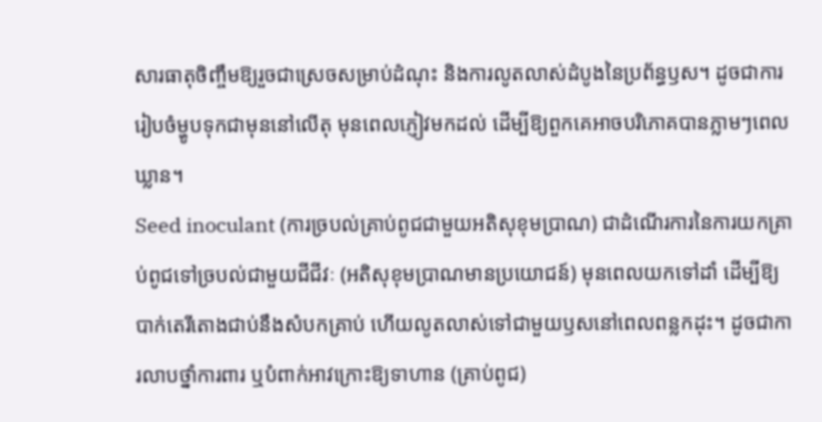សារធាតុចិញ្ចឹមឱ្យរួចជាស្រេចសម្រាប់ដំណុះ និងការលូតលាស់ដំបូងនៃប្រព័ន្ធឫស។ ដូចជាការរៀបចំម្ហូបទុកជាមុននៅលើតុ មុនពេលភ្ញៀវមកដល់ ដើម្បីឱ្យពួកគេអាចបរិភោគបានភ្លាមៗពេលឃ្លាន។
Seed inoculant (ការច្របល់គ្រាប់ពូជជាមួយអតិសុខុមប្រាណ) ជាដំណើរការនៃការយកគ្រាប់ពូជទៅច្របល់ជាមួយជីជីវៈ (អតិសុខុមប្រាណមានប្រយោជន៍) មុនពេលយកទៅដាំ ដើម្បីឱ្យបាក់តេរីតោងជាប់នឹងសំបកគ្រាប់ ហើយលូតលាស់ទៅជាមួយឫសនៅពេលពន្លកដុះ។ ដូចជាការលាបថ្នាំការពារ ឬបំពាក់អាវក្រោះឱ្យទាហាន (គ្រាប់ពូជ)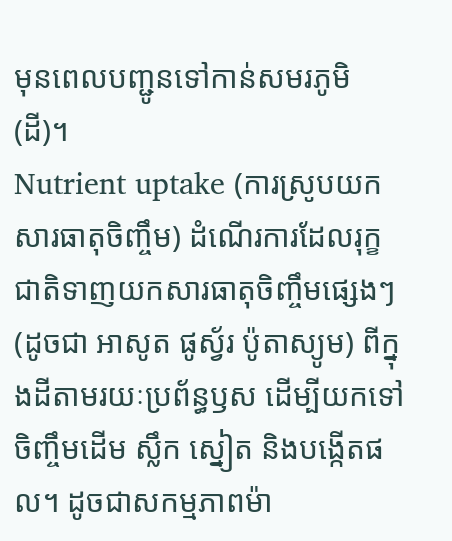មុនពេលបញ្ជូនទៅកាន់សមរភូមិ (ដី)។
Nutrient uptake (ការស្រូបយកសារធាតុចិញ្ចឹម) ដំណើរការដែលរុក្ខជាតិទាញយកសារធាតុចិញ្ចឹមផ្សេងៗ (ដូចជា អាសូត ផូស្វ័រ ប៉ូតាស្យូម) ពីក្នុងដីតាមរយៈប្រព័ន្ធឫស ដើម្បីយកទៅចិញ្ចឹមដើម ស្លឹក ស្នៀត និងបង្កើតផល។ ដូចជាសកម្មភាពម៉ា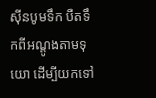ស៊ីនបូមទឹក បឺតទឹកពីអណ្តូងតាមទុយោ ដើម្បីយកទៅ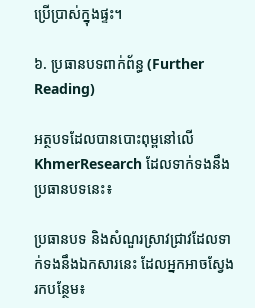ប្រើប្រាស់ក្នុងផ្ទះ។

៦. ប្រធានបទពាក់ព័ន្ធ (Further Reading)

អត្ថបទដែលបានបោះពុម្ពនៅលើ KhmerResearch ដែលទាក់ទងនឹងប្រធានបទនេះ៖

ប្រធានបទ និងសំណួរស្រាវជ្រាវដែលទាក់ទងនឹងឯកសារនេះ ដែលអ្នកអាចស្វែងរកបន្ថែម៖